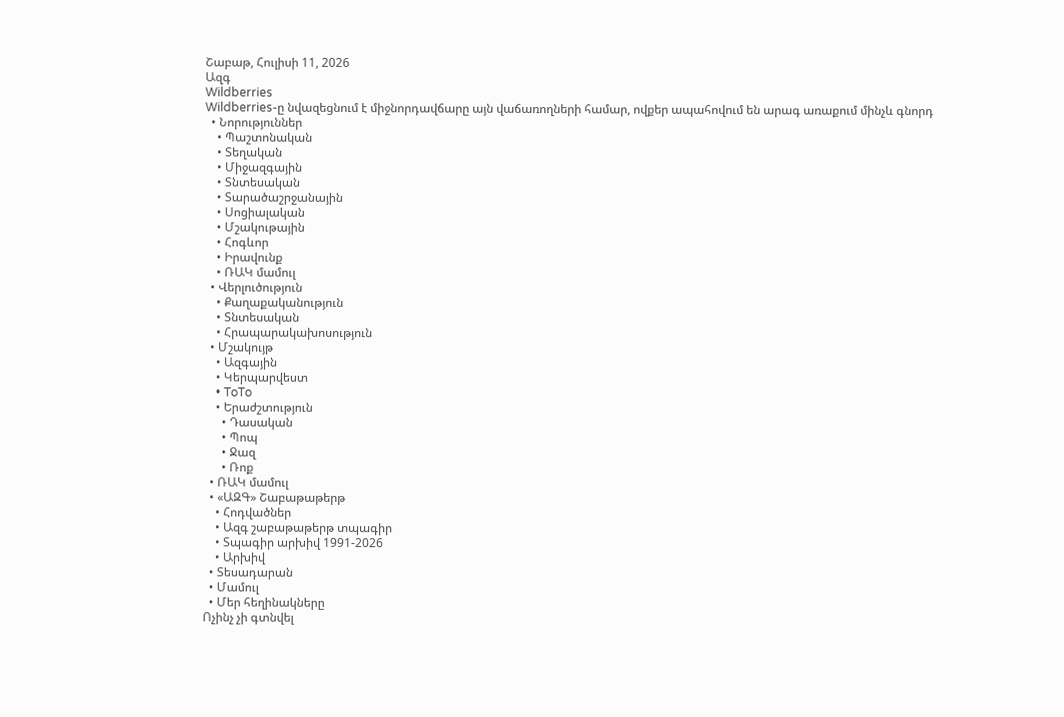Շաբաթ, Հուլիսի 11, 2026
Ազգ
Wildberries
Wildberries-ը նվազեցնում է միջնորդավճարը այն վաճառողների համար, ովքեր ապահովում են արագ առաքում մինչև գնորդ
  • Նորություններ
    • Պաշտոնական
    • Տեղական
    • Միջազգային
    • Տնտեսական
    • Տարածաշրջանային
    • Սոցիալական
    • Մշակութային
    • Հոգևոր
    • Իրավունք
    • ՌԱԿ մամուլ
  • Վերլուծություն
    • Քաղաքականություն
    • Տնտեսական
    • Հրապարակախոսություն
  • Մշակույթ
    • Ազգային
    • Կերպարվեստ
    • ToTo
    • Երաժշտություն
      • Դասական
      • Պոպ
      • Ջազ
      • Ռոք
  • ՌԱԿ մամուլ
  • «ԱԶԳ» Շաբաթաթերթ
    • Հոդվածներ
    • Ազգ շաբաթաթերթ տպագիր
    • Տպագիր արխիվ 1991-2026
    • Արխիվ
  • Տեսադարան
  • Մամուլ
  • Մեր հեղինակները
Ոչինչ չի գտնվել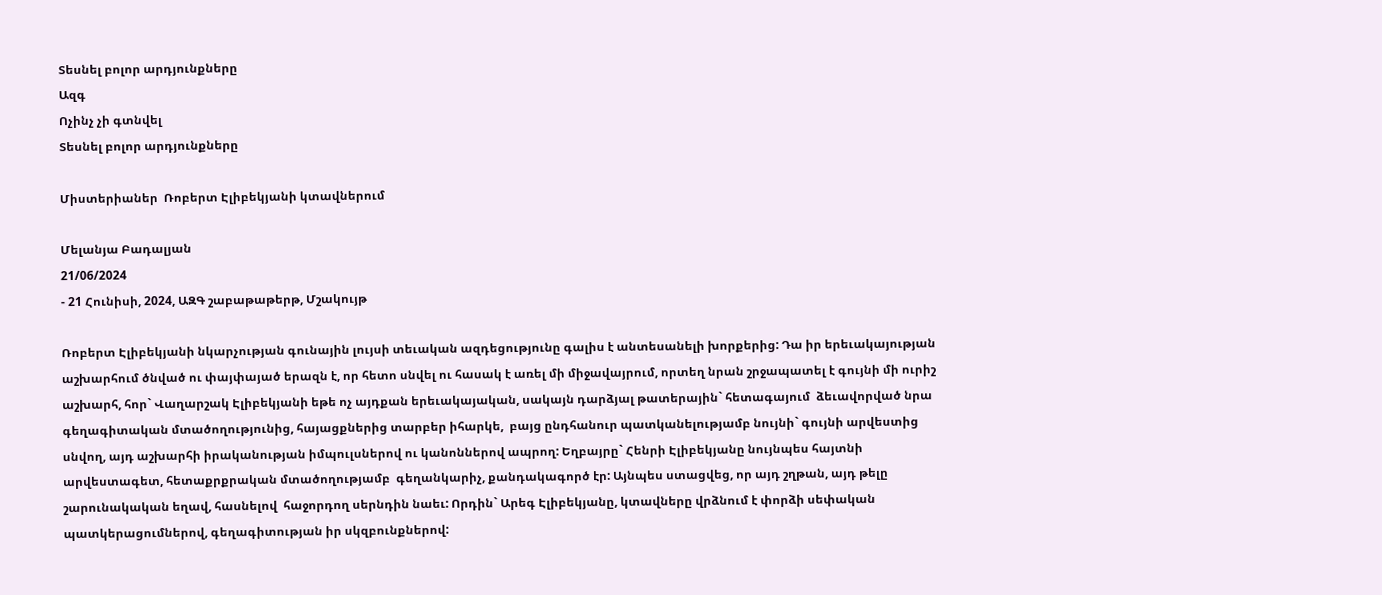Տեսնել բոլոր արդյունքները
Ազգ
Ոչինչ չի գտնվել
Տեսնել բոլոր արդյունքները

Միստերիաներ  Ռոբերտ Էլիբեկյանի կտավներում

Մելանյա Բադալյան
21/06/2024
- 21 Հունիսի, 2024, ԱԶԳ շաբաթաթերթ, Մշակույթ

Ռոբերտ Էլիբեկյանի նկարչության գունային լույսի տեւական ազդեցությունը գալիս է անտեսանելի խորքերից: Դա իր երեւակայության աշխարհում ծնված ու փայփայած երազն է, որ հետո սնվել ու հասակ է առել մի միջավայրում, որտեղ նրան շրջապատել է գույնի մի ուրիշ աշխարհ, հոր` Վաղարշակ Էլիբեկյանի եթե ոչ այդքան երեւակայական, սակայն դարձյալ թատերային` հետագայում  ձեւավորված նրա գեղագիտական մտածողությունից, հայացքներից տարբեր իհարկե,  բայց ընդհանուր պատկանելությամբ նույնի` գույնի արվեստից սնվող, այդ աշխարհի իրականության իմպուլսներով ու կանոններով ապրող: Եղբայրը` Հենրի Էլիբեկյանը նույնպես հայտնի արվեստագետ, հետաքրքրական մտածողությամբ  գեղանկարիչ, քանդակագործ էր: Այնպես ստացվեց, որ այդ շղթան, այդ թելը շարունակական եղավ, հասնելով  հաջորդող սերնդին նաեւ: Որդին` Արեգ Էլիբեկյանը, կտավները վրձնում է փորձի սեփական պատկերացումներով, գեղագիտության իր սկզբունքներով: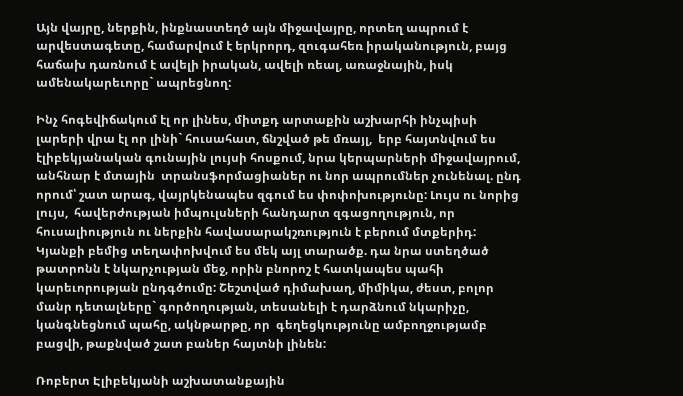Այն վայրը, ներքին, ինքնաստեղծ այն միջավայրը, որտեղ ապրում է արվեստագետը, համարվում է երկրորդ, զուգահեռ իրականություն, բայց հաճախ դառնում է ավելի իրական, ավելի ռեալ, առաջնային, իսկ ամենակարեւորը` ապրեցնող:

Ինչ հոգեվիճակում էլ որ լինես, միտքդ արտաքին աշխարհի ինչպիսի լարերի վրա էլ որ լինի` հուսահատ, ճնշված թե մռայլ,  երբ հայտնվում ես էլիբեկյանական գունային լույսի հոսքում, նրա կերպարների միջավայրում, անհնար է մտային  տրանսֆորմացիաներ ու նոր ապրումներ չունենալ. ընդ որում՝ շատ արագ, վայրկենապես զգում ես փոփոխությունը: Լույս ու նորից լույս,  հավերժության իմպուլսների հանդարտ զգացողություն, որ հուսալիություն ու ներքին հավասարակշռություն է բերում մտքերիդ: Կյանքի բեմից տեղափոխվում ես մեկ այլ տարածք. դա նրա ստեղծած թատրոնն է նկարչության մեջ, որին բնորոշ է հատկապես պահի կարեւորության ընդգծումը: Շեշտված դիմախաղ, միմիկա, ժեստ, բոլոր մանր դետալները` գործողության, տեսանելի է դարձնում նկարիչը, կանգնեցնում պահը, ակնթարթը, որ  գեղեցկությունը ամբողջությամբ բացվի, թաքնված շատ բաներ հայտնի լինեն:

Ռոբերտ Էլիբեկյանի աշխատանքային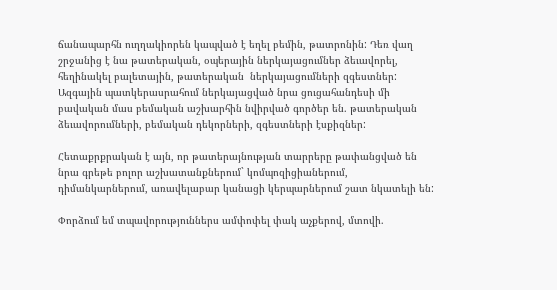ճանապարհն ուղղակիորեն կապված է եղել բեմին, թատրոնին: Դեռ վաղ շրջանից է նա թատերական, օպերային ներկայացումներ ձեւավորել, հեղինակել բալետային, թատերական  ներկայացումների զգեստներ: Ազգային պատկերասրահում ներկայացված նրա ցուցահանդեսի մի բավական մաս բեմական աշխարհին նվիրված գործեր են. թատերական  ձեւավորումների, բեմական դեկորների, զգեստների էսքիզներ:

Հետաքրքրական է այն, որ թատերայնության տարրերը թափանցված են նրա գրեթե բոլոր աշխատանքներում` կոմպոզիցիաներում,  դիմանկարներում, առավելաբար կանացի կերպարներում շատ նկատելի են:

Փորձում եմ տպավորություններս ամփոփել փակ աչքերով, մտովի.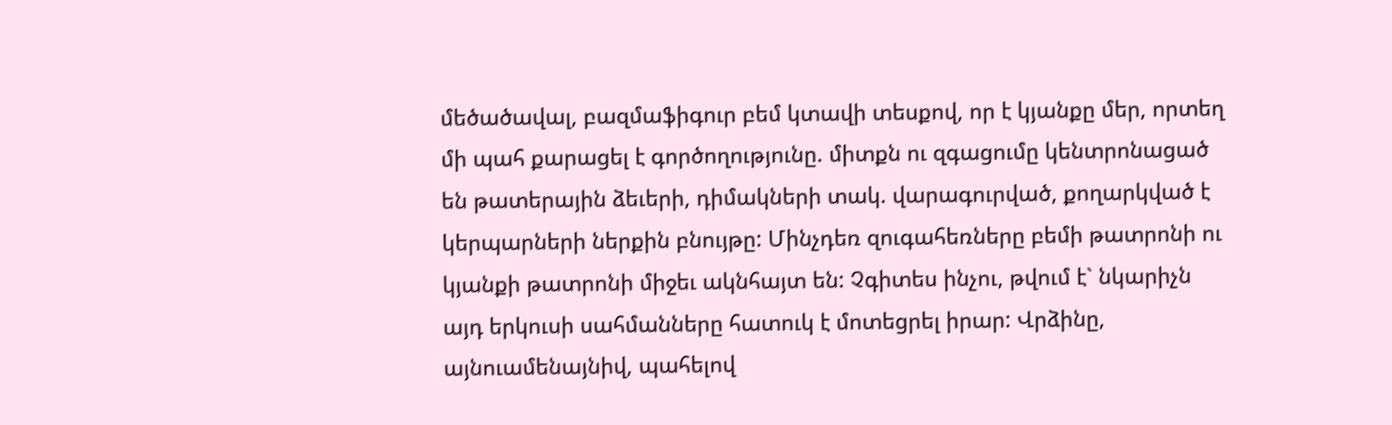մեծածավալ, բազմաֆիգուր բեմ կտավի տեսքով, որ է կյանքը մեր, որտեղ մի պահ քարացել է գործողությունը. միտքն ու զգացումը կենտրոնացած են թատերային ձեւերի, դիմակների տակ. վարագուրված, քողարկված է կերպարների ներքին բնույթը: Մինչդեռ զուգահեռները բեմի թատրոնի ու կյանքի թատրոնի միջեւ ակնհայտ են: Չգիտես ինչու, թվում է` նկարիչն այդ երկուսի սահմանները հատուկ է մոտեցրել իրար: Վրձինը, այնուամենայնիվ, պահելով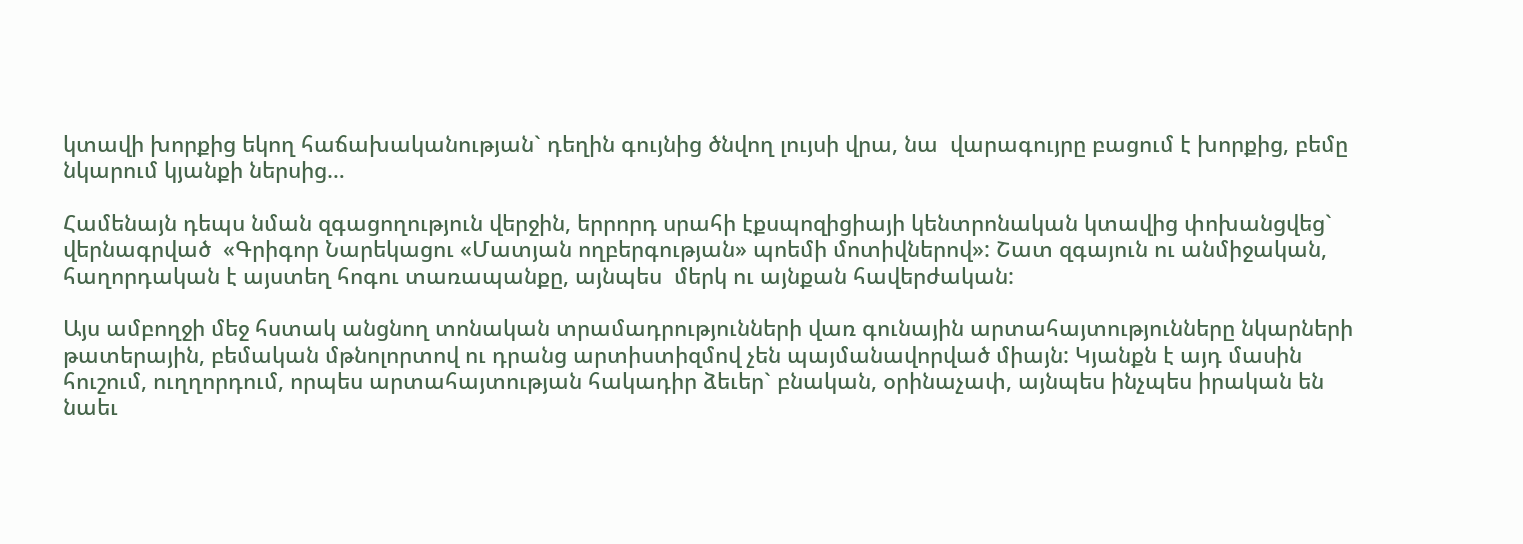կտավի խորքից եկող հաճախականության` դեղին գույնից ծնվող լույսի վրա, նա  վարագույրը բացում է խորքից, բեմը նկարում կյանքի ներսից…

Համենայն դեպս նման զգացողություն վերջին, երրորդ սրահի էքսպոզիցիայի կենտրոնական կտավից փոխանցվեց` վերնագրված  «Գրիգոր Նարեկացու «Մատյան ողբերգության» պոեմի մոտիվներով»: Շատ զգայուն ու անմիջական, հաղորդական է այստեղ հոգու տառապանքը, այնպես  մերկ ու այնքան հավերժական:

Այս ամբողջի մեջ հստակ անցնող տոնական տրամադրությունների վառ գունային արտահայտությունները նկարների թատերային, բեմական մթնոլորտով ու դրանց արտիստիզմով չեն պայմանավորված միայն: Կյանքն է այդ մասին հուշում, ուղղորդում, որպես արտահայտության հակադիր ձեւեր` բնական, օրինաչափ, այնպես ինչպես իրական են նաեւ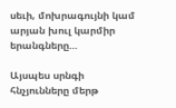սեւի, մոխրագույնի կամ արյան խուլ կարմիր երանգները…

Այսպես սրնգի հնչյունները մերթ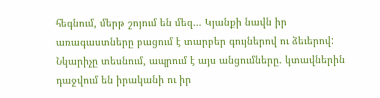հեգնում, մերթ շոյում են մեզ… Կյանքի նավն իր առագաստները բացում է տարբեր գույներով ու ձեւերով: Նկարիչը տեսնում, ապրում է այս անցումները. կտավներին դաջվում են իրականի ու իր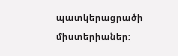պատկերացրածի միստերիաներ: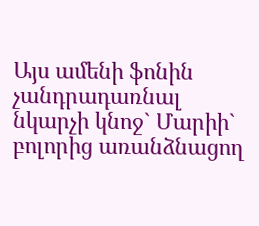Այս ամենի ֆոնին չանդրադառնալ նկարչի կնոջ` Մարիի` բոլորից առանձնացող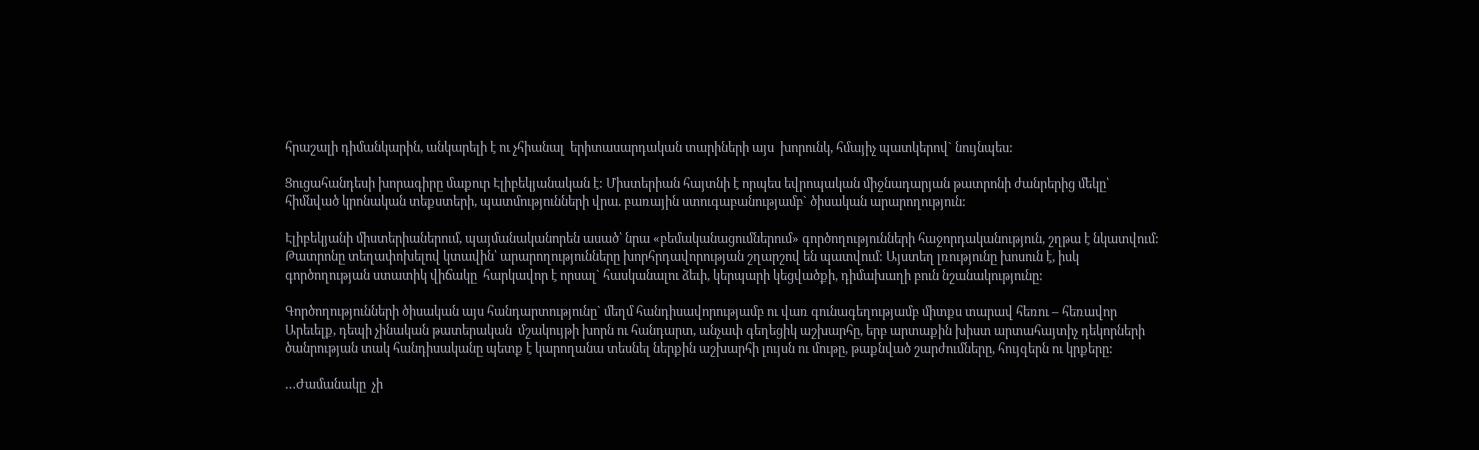հրաշալի դիմանկարին, անկարելի է ու չհիանալ  երիտասարդական տարիների այս  խորունկ, հմայիչ պատկերով` նույնպես:

Ցուցահանդեսի խորագիրը մաքուր Էլիբեկյանական է: Միստերիան հայտնի է որպես եվրոպական միջնադարյան թատրոնի ժանրերից մեկը՝ հիմնված կրոնական տեքստերի, պատմությունների վրա. բառային ստուգաբանությամբ` ծիսական արարողություն:

Էլիբեկյանի միստերիաներում, պայմանականորեն ասած՝ նրա «բեմականացումներում» գործողությունների հաջորդականություն, շղթա է նկատվում: Թատրոնը տեղափոխելով կտավին՝ արարողությունները խորհրդավորության շղարշով են պատվում: Այստեղ լռությունը խոսուն է, իսկ գործողության ստատիկ վիճակը  հարկավոր է որսալ` հասկանալու ձեւի, կերպարի կեցվածքի, դիմախաղի բուն նշանակությունը:

Գործողությունների ծիսական այս հանդարտությունը` մեղմ հանդիսավորությամբ ու վառ գունագեղությամբ միտքս տարավ հեռու – հեռավոր Արեւելք, դեպի չինական թատերական  մշակույթի խորն ու հանդարտ, անչափ գեղեցիկ աշխարհը, երբ արտաքին խիստ արտահայտիչ դեկորների ծանրության տակ հանդիսականը պետք է կարողանա տեսնել ներքին աշխարհի լույսն ու մութը, թաքնված շարժումները, հույզերն ու կրքերը:

…Ժամանակը  չի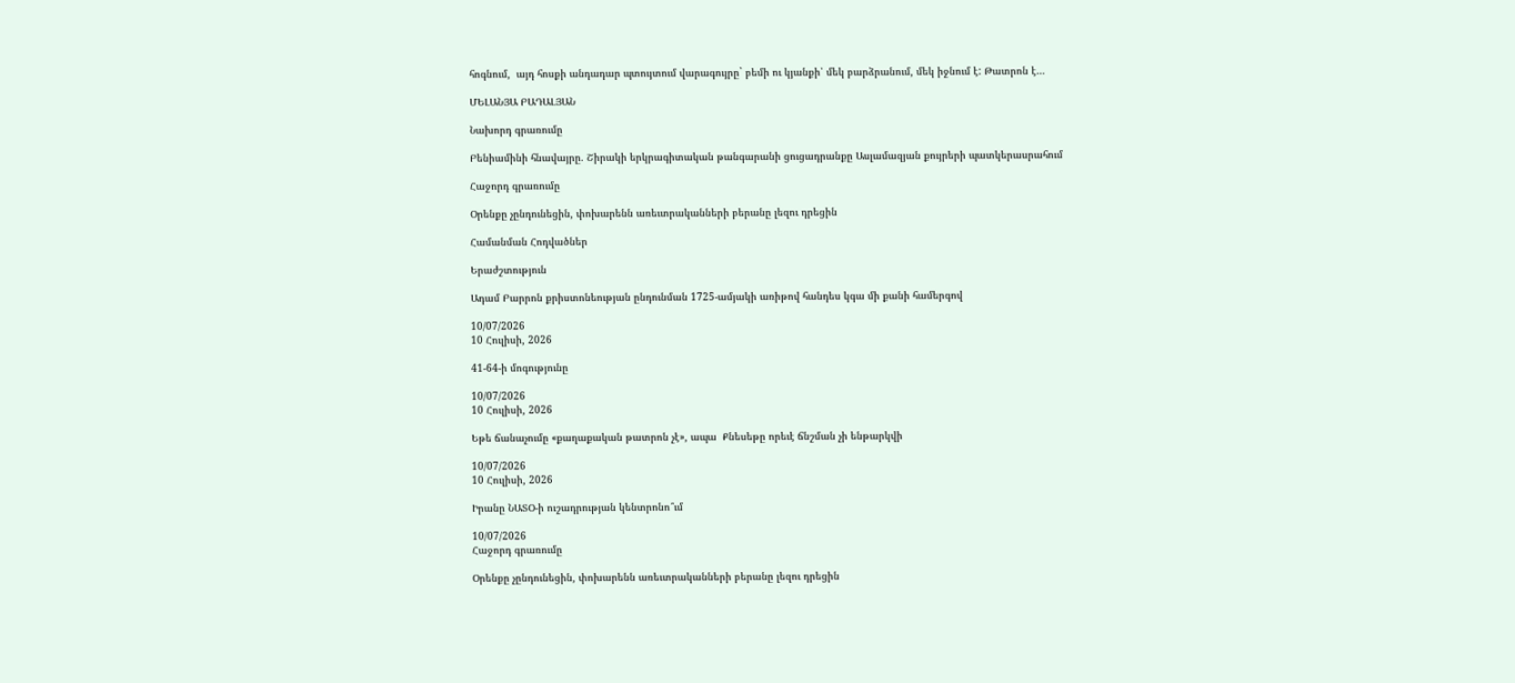հոգնում,  այդ հոսքի անդադար պտույտում վարագույրը` բեմի ու կյանքի՝ մեկ բարձրանում, մեկ իջնում է: Թատրոն է…

ՄԵԼԱՆՅԱ ԲԱԴԱԼՅԱՆ

Նախորդ գրառումը

Բենիամինի հնավայրը. Շիրակի երկրագիտական թանգարանի ցուցադրանքը Ասլամազյան քույրերի պատկերասրահում

Հաջորդ գրառումը

Օրենքը չընդունեցին, փոխարենն առեւտրականների բերանը լեզու դրեցին

Համանման Հոդվածներ

Երաժշտություն

Ադամ Բարրոն քրիստոնեության ընդունման 1725-ամյակի առիթով հանդես կգա մի քանի համերգով

10/07/2026
10 Հուլիսի, 2026

41-64-ի մոգությունը

10/07/2026
10 Հուլիսի, 2026

Եթե ճանաչումը «քաղաքական թատրոն չէ», ապա  Քնեսեթը որեւէ ճնշման չի ենթարկվի

10/07/2026
10 Հուլիսի, 2026

Իրանը ՆԱՏՕ-ի ուշադրության կենտրոնո՞ւմ

10/07/2026
Հաջորդ գրառումը

Օրենքը չընդունեցին, փոխարենն առեւտրականների բերանը լեզու դրեցին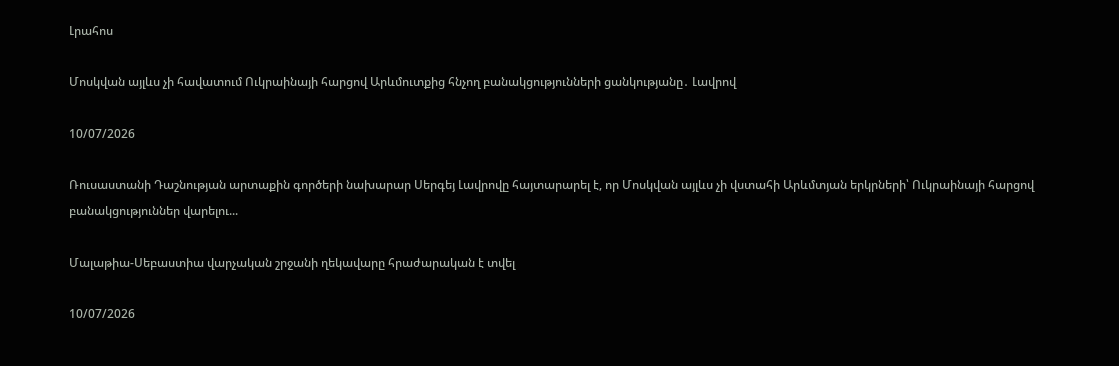Լրահոս

Մոսկվան այլևս չի հավատում Ուկրաինայի հարցով Արևմուտքից հնչող բանակցությունների ցանկությանը․ Լավրով

10/07/2026

Ռուսաստանի Դաշնության արտաքին գործերի նախարար Սերգեյ Լավրովը հայտարարել է, որ Մոսկվան այլևս չի վստահի Արևմտյան երկրների՝ Ուկրաինայի հարցով բանակցություններ վարելու...

Մալաթիա-Սեբաստիա վարչական շրջանի ղեկավարը հրաժարական է տվել

10/07/2026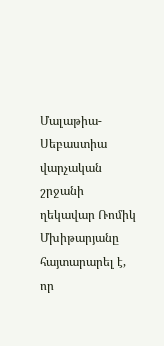Մալաթիա-Սեբաստիա վարչական շրջանի ղեկավար Ռոմիկ Մխիթարյանը հայտարարել է, որ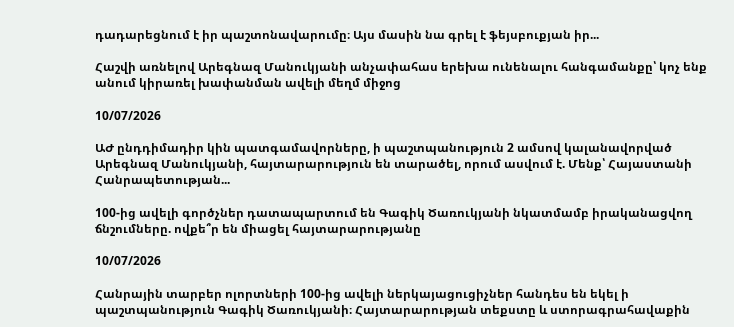դադարեցնում է իր պաշտոնավարումը։ Այս մասին նա գրել է ֆեյսբուքյան իր...

Հաշվի առնելով Արեգնազ Մանուկյանի անչափահաս երեխա ունենալու հանգամանքը՝ կոչ ենք անում կիրառել խափանման ավելի մեղմ միջոց

10/07/2026

ԱԺ ընդդիմադիր կին պատգամավորները, ի պաշտպանություն 2 ամսով կալանավորված Արեգնազ Մանուկյանի, հայտարարություն են տարածել, որում ասվում է. Մենք՝ Հայաստանի Հանրապետության...

100-ից ավելի գործչներ դատապարտում են Գագիկ Ծառուկյանի նկատմամբ իրականացվող ճնշումները. ովքե՞ր են միացել հայտարարությանը

10/07/2026

Հանրային տարբեր ոլորտների 100-ից ավելի ներկայացուցիչներ հանդես են եկել ի պաշտպանություն Գագիկ Ծառուկյանի։ Հայտարարության տեքստը և ստորագրահավաքին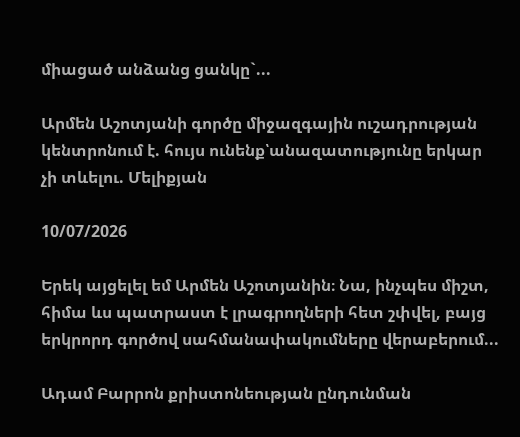միացած անձանց ցանկը`...

Արմեն Աշոտյանի գործը միջազգային ուշադրության կենտրոնում է. հույս ունենք՝անազատությունը երկար չի տևելու. Մելիքյան

10/07/2026

Երեկ այցելել եմ Արմեն Աշոտյանին։ Նա, ինչպես միշտ, հիմա ևս պատրաստ է լրագրողների հետ շփվել, բայց երկրորդ գործով սահմանափակումները վերաբերում...

Ադամ Բարրոն քրիստոնեության ընդունման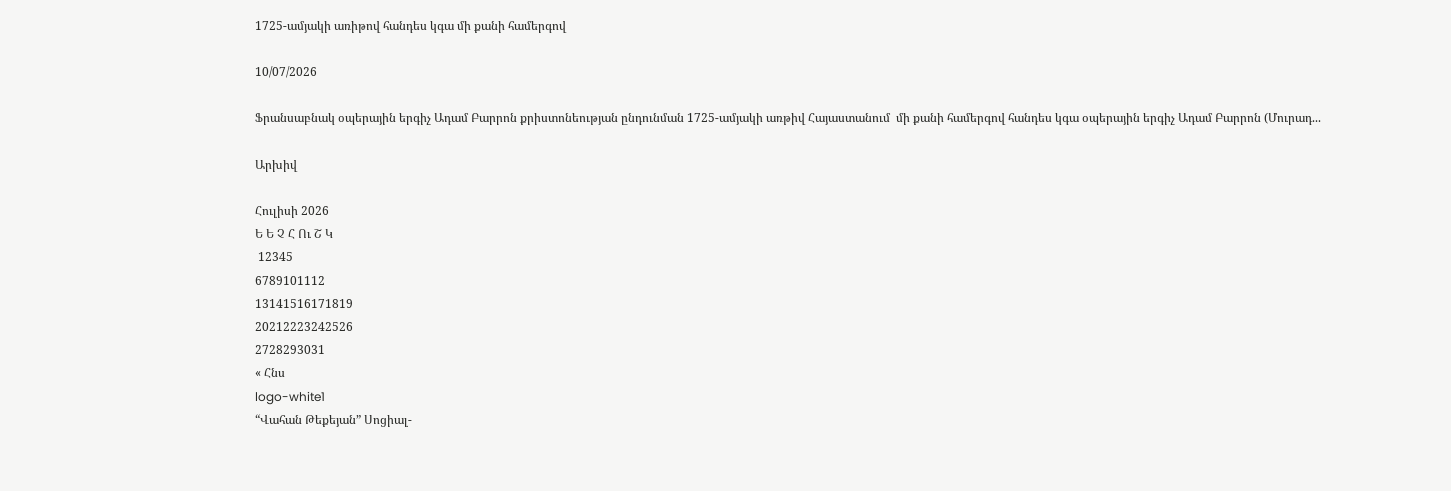1725-ամյակի առիթով հանդես կգա մի քանի համերգով

10/07/2026

Ֆրանսաբնակ օպերային երգիչ Ադամ Բարրոն քրիստոնեության ընդունման 1725-ամյակի առթիվ Հայաստանում  մի քանի համերգով հանդես կգա օպերային երգիչ Ադամ Բարրոն (Մուրադ...

Արխիվ

Հուլիսի 2026
Ե Ե Չ Հ Ու Շ Կ
 12345
6789101112
13141516171819
20212223242526
2728293031
« Հնս
logo-white1
“Վահան Թեքեյան” Սոցիալ-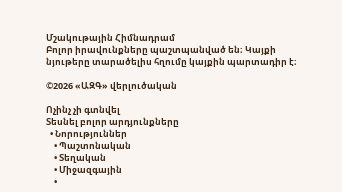Մշակութային Հիմնադրամ
Բոլոր իրավունքները պաշտպանված են։ Կայքի նյութերը տարածելիս հղումը կայքին պարտադիր է։

©2026 «ԱԶԳ» վերլուծական

Ոչինչ չի գտնվել
Տեսնել բոլոր արդյունքները
  • Նորություններ
    • Պաշտոնական
    • Տեղական
    • Միջազգային
    •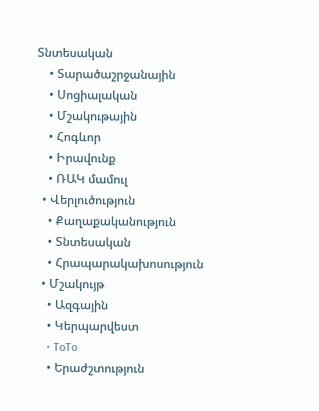Տնտեսական
    • Տարածաշրջանային
    • Սոցիալական
    • Մշակութային
    • Հոգևոր
    • Իրավունք
    • ՌԱԿ մամուլ
  • Վերլուծություն
    • Քաղաքականություն
    • Տնտեսական
    • Հրապարակախոսություն
  • Մշակույթ
    • Ազգային
    • Կերպարվեստ
    • ToTo
    • Երաժշտություն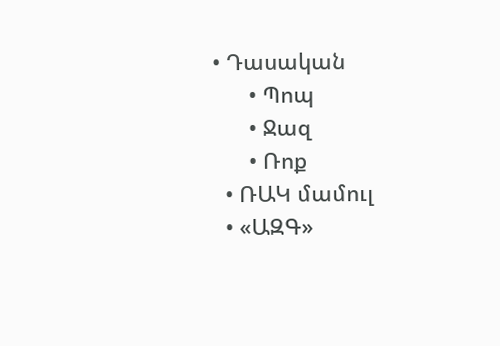• Դասական
      • Պոպ
      • Ջազ
      • Ռոք
  • ՌԱԿ մամուլ
  • «ԱԶԳ»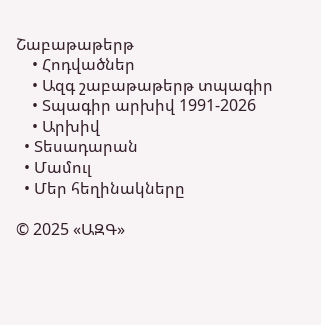Շաբաթաթերթ
    • Հոդվածներ
    • Ազգ շաբաթաթերթ տպագիր
    • Տպագիր արխիվ 1991-2026
    • Արխիվ
  • Տեսադարան
  • Մամուլ
  • Մեր հեղինակները

© 2025 «ԱԶԳ»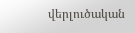վերլուծական